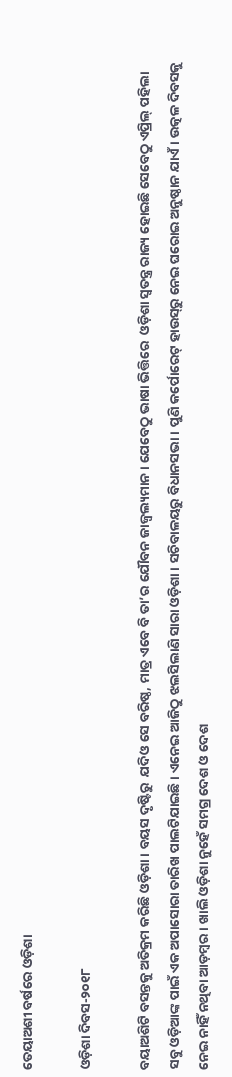ତେୟାଅଶୀ ବର୍ଷରେ ଓଡ଼ିଶା

ଓଡ଼ିଶା ଦିବସ-୨୦୧୮

ବୟାଅଶିଟି ବସନ୍ତକୁ ଅତିକ୍ରମ କରିଛି ଓଡ଼ିଶା। ବୟସ ଦୃଷ୍ଟିରୁ  ଯଦିଓ ସେ ବରିଷ୍ଠ, ମାତ୍ର ଏବେ ବି ତା’ର ଯୌବନ ଜାଜ୍ୱଲ୍ୟମାନ। ଯେବେଠୁ ଭାଷା ଭିତ୍ତିରେ  ଓଡ଼ିଶା ସ୍ୱତନ୍ତ୍ର ରାଜ୍ୟ ହୋଇଛି ସେବେଠୁ ଏପ୍ରିଲ୍‌ ପହିଲା ସବୁ ଓଡ଼ିଆଙ୍କ ପାଇଁ ଏକ ଅପାସୋରା ତାରିଖ ପାଲଟିଯାଇଛି। ଏନେଇ ଆଜିଠୁ ଝଲସିଲାଣି ସାରା ଓଡ଼ିଶା। ସଚିବାଳୟରୁ ବିଧାନସଭା। ପୁଣି କର୍ପୋରେଟ୍‌ ହାଉସ୍‌ରୁ ନେଇ ଘରୋଇ ଅନୁଷ୍ଠାନ ଯାଏଁ। ଉତ୍କଳ ଦିବସକୁ ନେଇ ନାହିଁ ନଥିବା ଆଡ଼ମ୍ବର। ଖାଲି ଓଡ଼ିଶା ନୁହେଁ ସମଗ୍ର ଦେଶ ଓ ଦେଶ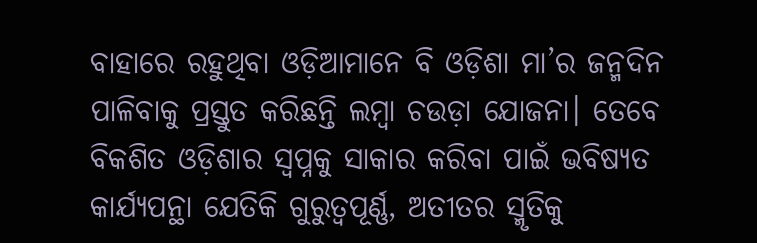ବାହାରେ ରହୁଥିବା ଓଡ଼ିଆମାନେ ବି ଓଡ଼ିଶା ମା’ର ଜନ୍ମଦିନ ପାଳିବାକୁ ପ୍ରସ୍ତୁତ କରିଛନ୍ତି ଲମ୍ବା ଚଉଡ଼ା ଯୋଜନା। ତେବେ ବିକଶିତ ଓଡ଼ିଶାର ସ୍ୱପ୍ନକୁ ସାକାର କରିବା ପାଇଁ ଭବିଷ୍ୟତ କାର୍ଯ୍ୟପନ୍ଥା ଯେତିକି ଗୁରୁତ୍ୱପୂର୍ଣ୍ଣ, ଅତୀତର ସ୍ମୃତିକୁ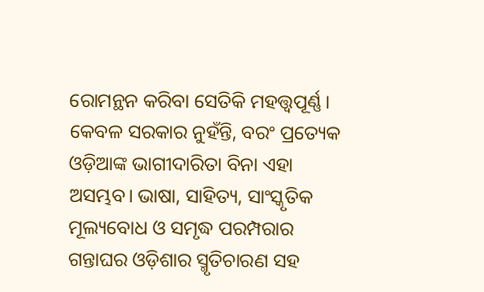ରୋମନ୍ଥନ କରିବା ସେତିକି ମହତ୍ତ୍ୱପୂର୍ଣ୍ଣ। କେବଳ ସରକାର ନୁହଁନ୍ତି, ବରଂ ପ୍ରତ୍ୟେକ ଓଡ଼ିଆଙ୍କ ଭାଗୀଦାରିତା ବିନା ଏହା ଅସମ୍ଭବ। ଭାଷା, ସାହିତ୍ୟ, ସାଂସ୍କୃତିକ ମୂଲ୍ୟବୋଧ ଓ ସମୃଦ୍ଧ ପରମ୍ପରାର ଗନ୍ତାଘର ଓଡ଼ିଶାର ସ୍ମୃତିଚାରଣ ସହ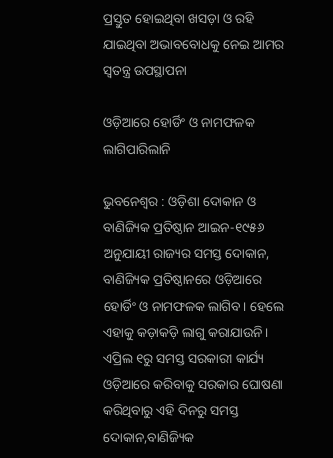ପ୍ରସ୍ତୁତ ହୋଇଥିବା ଖସଡ଼ା ଓ ରହି ଯାଇଥିବା ଅଭାବବୋଧକୁ ନେଇ ଆମର ସ୍ୱତନ୍ତ୍ର ଉପସ୍ଥାପନା

ଓଡ଼ିଆରେ ହୋର୍ଡିଂ ଓ ନାମଫଳକ ଲାଗିପାରିଲାନି

ଭୁବନେଶ୍ୱର : ଓଡ଼ିଶା ଦୋକାନ ଓ ବାଣିଜ୍ୟିକ ପ୍ରତିଷ୍ଠାନ ଆଇନ-୧୯୫୬ ଅନୁଯାୟୀ ରାଜ୍ୟର ସମସ୍ତ ଦୋକାନ, ବାଣିଜ୍ୟିକ ପ୍ରତିଷ୍ଠାନରେ ଓଡ଼ିଆରେ ହୋର୍ଡିଂ ଓ ନାମଫଳକ ଲାଗିବ। ହେଲେ ଏହାକୁ କଡ଼ାକଡ଼ି ଲାଗୁ କରାଯାଉନି। ଏପ୍ରିଲ ୧ରୁ ସମସ୍ତ ସରକାରୀ କାର୍ଯ୍ୟ ଓଡ଼ିଆରେ କରିବାକୁ ସରକାର ଘୋଷଣା କରିଥିବାରୁ ଏହି ଦିନରୁ ସମସ୍ତ ଦୋକାନ,ବାଣିଜ୍ୟିକ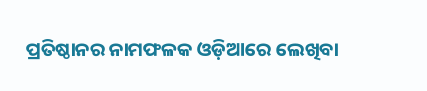ପ୍ରତିଷ୍ଠାନର ନାମଫଳକ ଓଡ଼ିଆରେ ଲେଖିବା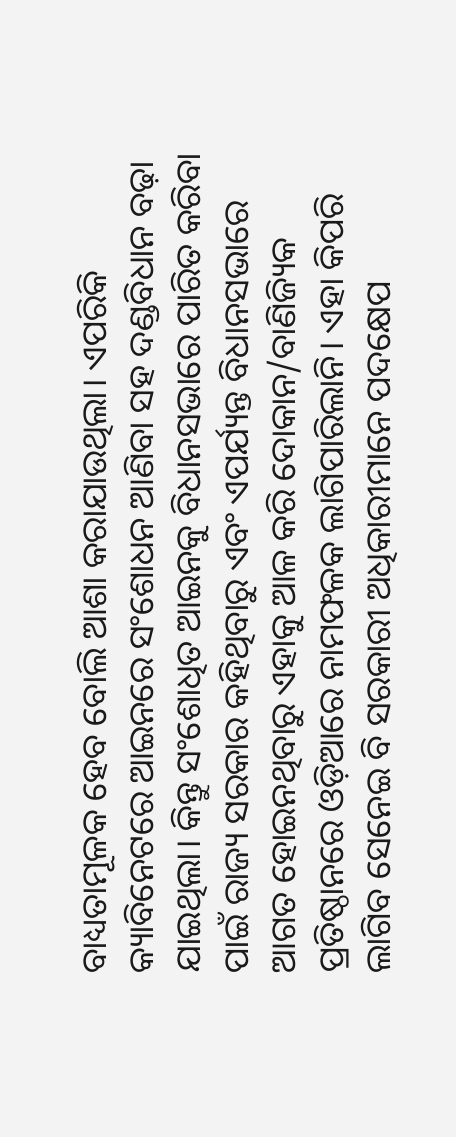ବାଧ୍ୟତାମୂଳକ ହେବ ବୋଲି ଆଶା କରାଯାଉଥିଲା। ଏପରିକି କ୍ୟାବିନେଟରେ ଆଇନରେ ସଂଶୋଧନ ଆଣିବା ସହ ଦଣ୍ଡବିଧାନ ବଢ଼ା ଯାଇଥିଲା। କିନ୍ତୁ ସଂଶୋଧିତ ଆଇନକୁ ବିଧାନସଭାରେ ପାରିତ କରିବା ପାଇଁ ରାଜ୍ୟ ସରକାର କହିଥିବାରୁ ଏବଂ ଏପର୍ଯ୍ୟନ୍ତ ବିଧାନସଭାରେ ଆଗତ ହୋଇନଥିବାରୁ ଏହାକୁ ଆଳ କରି ଦୋକାନ/ବାଣିଜ୍ୟିକ ପ୍ରତିଷ୍ଠାନରେ ଓଡ଼ିଆରେ ନାମଫଳକ ଲାଗିପାରିଲାନି। ଏହା କିପରି ଲାଗିବ ସେନେଇ ବି ସରକାରୀ ଅଧିକାରୀମାନେ ପଦକ୍ଷେପ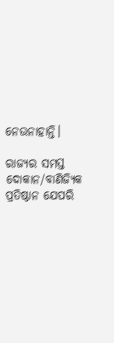ନେଉନାହାନ୍ତି।

ରାଜ୍ୟର ସମସ୍ତ ଦୋକାନ/ବାଣିଜ୍ୟିକ ପ୍ରତିଷ୍ଠାନ ଯେପରି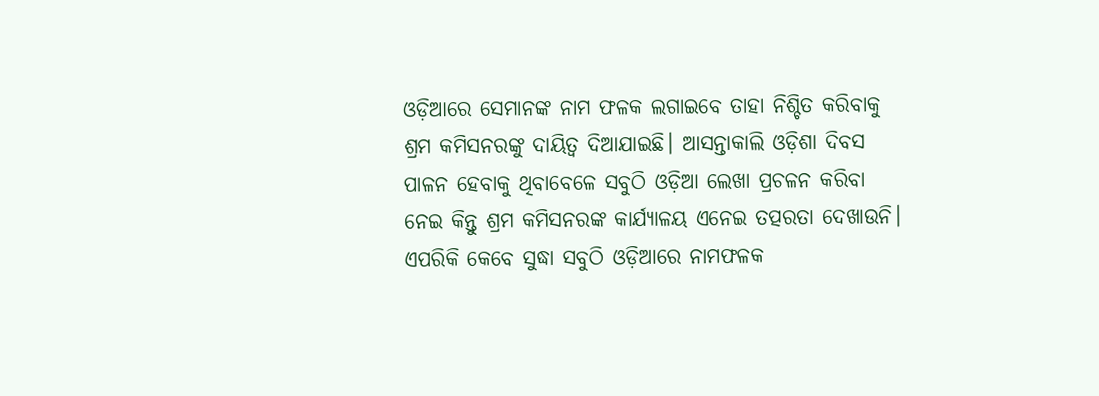ଓଡ଼ିଆରେ ସେମାନଙ୍କ ନାମ ଫଳକ ଲଗାଇବେ ତାହା ନିଶ୍ଚିତ କରିବାକୁ ଶ୍ରମ କମିସନରଙ୍କୁ ଦାୟିତ୍ୱ ଦିଆଯାଇଛି। ଆସନ୍ତାକାଲି ଓଡ଼ିଶା ଦିବସ ପାଳନ ହେବାକୁ ଥିବାବେଳେ ସବୁଠି ଓଡ଼ିଆ ଲେଖା ପ୍ରଚଳନ କରିବା ନେଇ କିନ୍ତୁ ଶ୍ରମ କମିସନରଙ୍କ କାର୍ଯ୍ୟାଳୟ ଏନେଇ ତତ୍ପରତା ଦେଖାଉନି। ଏପରିକି କେବେ ସୁଦ୍ଧା ସବୁଠି ଓଡ଼ିଆରେ ନାମଫଳକ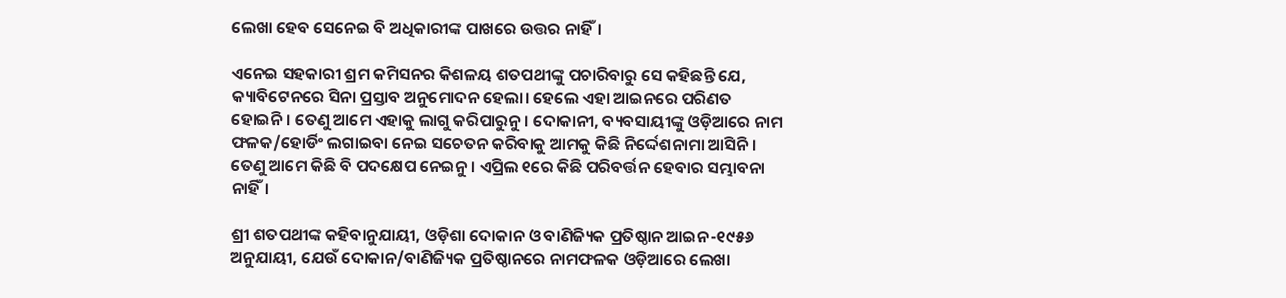ଲେଖା ହେବ ସେନେଇ ବି ଅଧିକାରୀଙ୍କ ପାଖରେ ଉତ୍ତର ନାହିଁ।

ଏନେଇ ସହକାରୀ ଶ୍ରମ କମିସନର କିଶଳୟ ଶତପଥୀଙ୍କୁ ପଚାରିବାରୁ ସେ କହିଛନ୍ତି ଯେ, କ୍ୟାବିଟେନରେ ସିନା ପ୍ରସ୍ତାବ ଅନୁମୋଦନ ହେଲା। ହେଲେ ଏହା ଆଇନରେ ପରିଣତ ହୋଇନି। ତେଣୁ ଆମେ ଏହାକୁ ଲାଗୁ କରିପାରୁନୁ। ଦୋକାନୀ, ବ୍ୟବସାୟୀଙ୍କୁ ଓଡ଼ିଆରେ ନାମ ଫଳକ/ହୋର୍ଡିଂ ଲଗାଇବା ନେଇ ସଚେତନ କରିବାକୁ ଆମକୁ କିଛି ନିର୍ଦ୍ଦେଶନାମା ଆସିନି। ତେଣୁ ଆମେ କିଛି ବି ପଦକ୍ଷେପ ନେଇନୁ। ଏପ୍ରିଲ ୧ରେ କିଛି ପରିବର୍ତ୍ତନ ହେବାର ସମ୍ଭାବନା ନାହିଁ।

ଶ୍ରୀ ଶତପଥୀଙ୍କ କହିବାନୁଯାୟୀ, ଓଡ଼ିଶା ଦୋକାନ ଓ ବାଣିଜ୍ୟିକ ପ୍ରତିଷ୍ଠାନ ଆଇନ-୧୯୫୬ ଅନୁଯାୟୀ, ଯେଉଁ ଦୋକାନ/ବାଣିଜ୍ୟିକ ପ୍ରତିଷ୍ଠାନରେ ନାମଫଳକ ଓଡ଼ିଆରେ ଲେଖା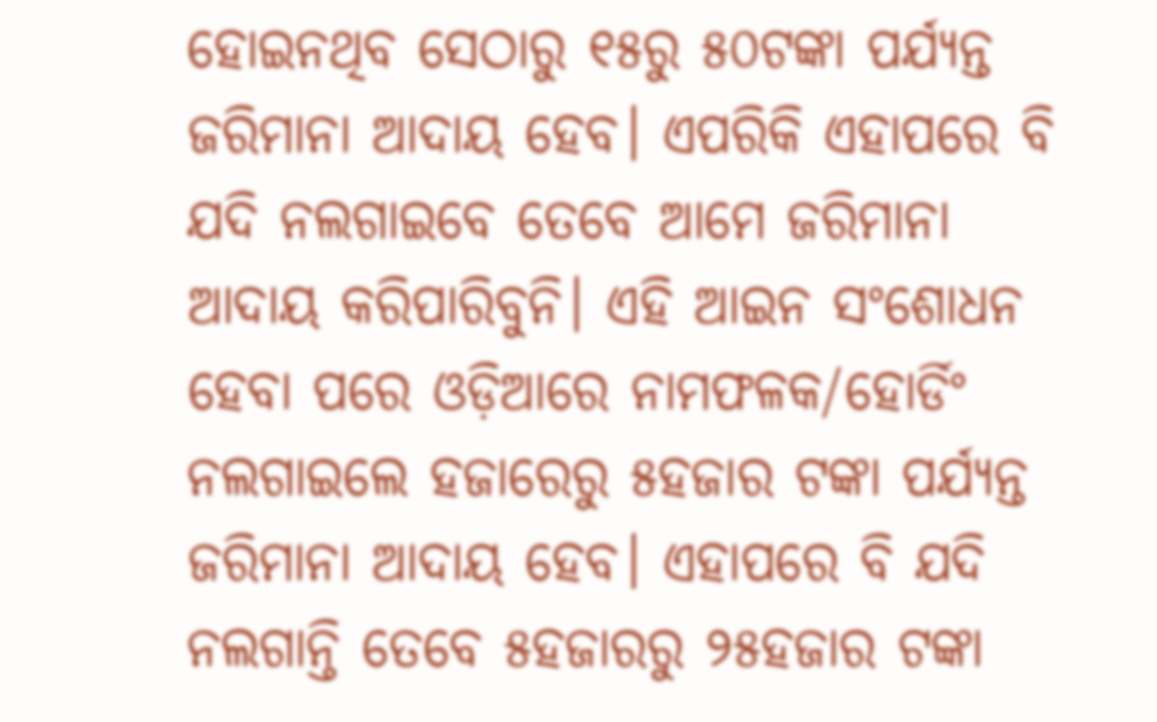ହୋଇନଥିବ ସେଠାରୁ ୧୫ରୁ ୫୦ଟଙ୍କା ପର୍ଯ୍ୟନ୍ତ ଜରିମାନା ଆଦାୟ ହେବ। ଏପରିକି ଏହାପରେ ବି ଯଦି ନଲଗାଇବେ ତେବେ ଆମେ ଜରିମାନା ଆଦାୟ କରିପାରିବୁନି। ଏହି ଆଇନ ସଂଶୋଧନ ହେବା ପରେ ଓଡ଼ିଆରେ ନାମଫଳକ/ହୋର୍ଡିଂ ନଲଗାଇଲେ ହଜାରେରୁ ୫ହଜାର ଟଙ୍କା ପର୍ଯ୍ୟନ୍ତ ଜରିମାନା ଆଦାୟ ହେବ। ଏହାପରେ ବି ଯଦି ନଲଗାନ୍ତି ତେବେ ୫ହଜାରରୁ ୨୫ହଜାର ଟଙ୍କା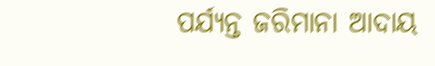ପର୍ଯ୍ୟନ୍ତ ଜରିମାନା ଆଦାୟ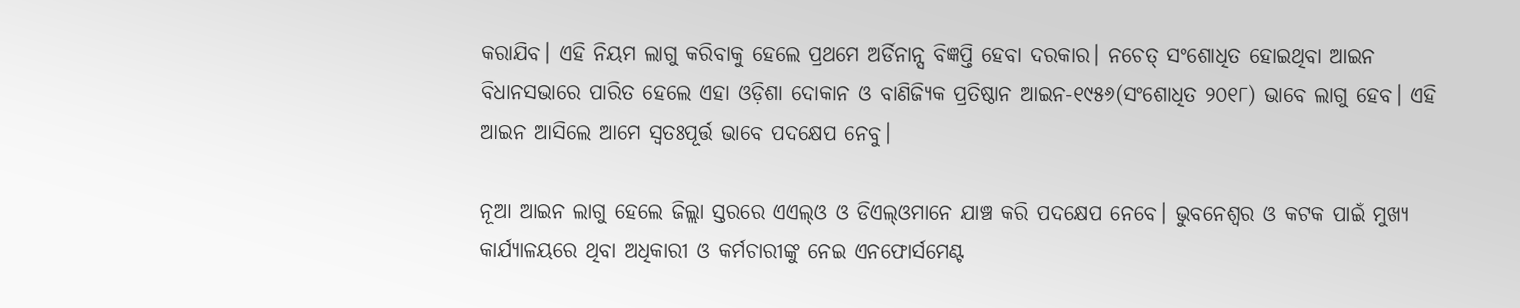କରାଯିବ। ଏହି ନିୟମ ଲାଗୁ କରିବାକୁ ହେଲେ ପ୍ରଥମେ ଅର୍ଡିନାନ୍ସ ବିଜ୍ଞପ୍ତି ହେବା ଦରକାର। ନଚେତ୍‌ ସଂଶୋଧିତ ହୋଇଥିବା ଆଇନ ବିଧାନସଭାରେ ପାରିତ ହେଲେ ଏହା ଓଡ଼ିଶା ଦୋକାନ ଓ ବାଣିଜ୍ୟିକ ପ୍ରତିଷ୍ଠାନ ଆଇନ-୧୯୫୬(ସଂଶୋଧିତ ୨୦୧୮) ଭାବେ ଲାଗୁ ହେବ। ଏହି ଆଇନ ଆସିଲେ ଆମେ ସ୍ୱତଃପୂର୍ତ୍ତ ଭାବେ ପଦକ୍ଷେପ ନେବୁ।

ନୂଆ ଆଇନ ଲାଗୁ ହେଲେ ଜିଲ୍ଲା ସ୍ତରରେ ଏଏଲ୍‌ଓ ଓ ଡିଏଲ୍‌ଓମାନେ ଯାଞ୍ଚ କରି ପଦକ୍ଷେପ ନେବେ। ଭୁବନେଶ୍ୱର ଓ କଟକ ପାଇଁ ମୁଖ୍ୟ କାର୍ଯ୍ୟାଳୟରେ ଥିବା ଅଧିକାରୀ ଓ କର୍ମଚାରୀଙ୍କୁ ନେଇ ଏନଫୋର୍ସମେଣ୍ଟ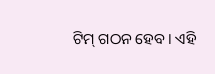ଟିମ୍‌ ଗଠନ ହେବ। ଏହି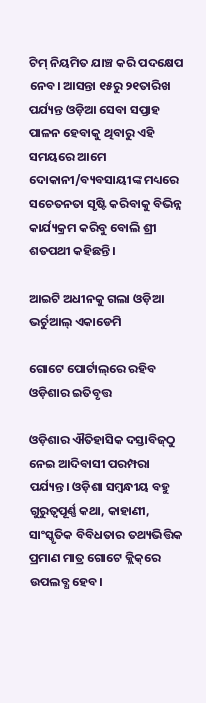ଟିମ୍‌ ନିୟମିତ ଯାଞ୍ଚ କରି ପଦକ୍ଷେପ ନେବ। ଆସନ୍ତା ୧୫ରୁ ୨୧ତାରିଖ ପର୍ଯ୍ୟନ୍ତ ଓଡ଼ିଆ ସେବା ସପ୍ତାହ ପାଳନ ହେବାକୁ ଥିବାରୁ ଏହି ସମୟରେ ଆମେ ଦୋକାନୀ/ବ୍ୟବସାୟୀଙ୍କ ମଧ୍ୟରେ  ସଚେତନତା ସୃଷ୍ଟି କରିବାକୁ ବିଭିନ୍ନ କାର୍ଯ୍ୟକ୍ରମ କରିବୁ ବୋଲି ଶ୍ରୀ ଶତପଥୀ କହିଛନ୍ତି।

ଆଇଟି ଅଧୀନକୁ ଗଲା ଓଡ଼ିଆ ଭର୍ଚୁଆଲ୍‌ ଏକାଡେମି

ଗୋଟେ ପୋର୍ଟାଲ୍‌ରେ ରହିବ ଓଡ଼ିଶାର ଇତିବୃତ୍ତ

ଓଡ଼ିଶାର ଐତିହାସିକ ଦସ୍ତାବିଜ୍‌ଠୁ ନେଇ ଆଦିବାସୀ ପରମ୍ପରା ପର୍ଯ୍ୟନ୍ତ। ଓଡ଼ିଶା ସମ୍ବନ୍ଧୀୟ ବହୁ ଗୁରୁତ୍ୱପୂର୍ଣ୍ଣ କଥା, କାହାଣୀ, ସାଂସ୍କୃତିକ ବିବିଧତାର ତଥ୍ୟଭିତ୍ତିକ ପ୍ରମାଣ ମାତ୍ର ଗୋଟେ କ୍ଲିକ୍‌ରେ ଉପଲବ୍ଧ ହେବ।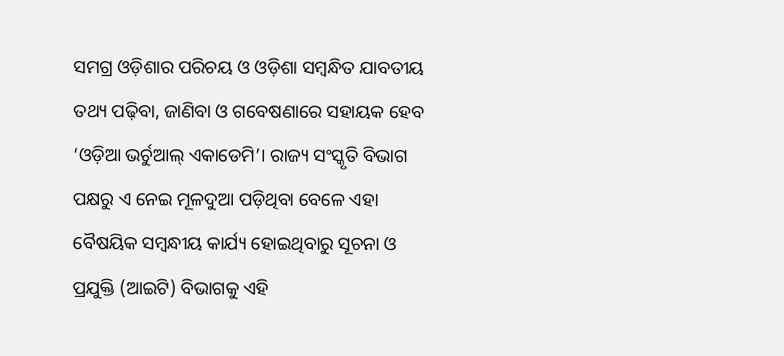ସମଗ୍ର ଓଡ଼ିଶାର ପରିଚୟ ଓ ଓଡ଼ିଶା ସମ୍ବନ୍ଧିତ ଯାବତୀୟ ତଥ୍ୟ ପଢ଼ିବା, ଜାଣିବା ଓ ଗବେଷଣାରେ ସହାୟକ ହେବ ‘ଓଡ଼ିଆ ଭର୍ଚୁଆଲ୍‌ ଏକାଡେମି’। ରାଜ୍ୟ ସଂସ୍କୃତି ବିଭାଗ ପକ୍ଷରୁ ଏ ନେଇ ମୂଳଦୁଆ ପଡ଼ିଥିବା ବେଳେ ଏହା ବୈଷୟିକ ସମ୍ବନ୍ଧୀୟ କାର୍ଯ୍ୟ ହୋଇଥିବାରୁ ସୂଚନା ଓ ପ୍ରଯୁକ୍ତି (ଆଇଟି) ବିଭାଗକୁ ଏହି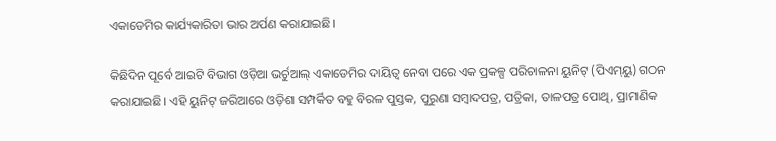ଏକାଡେମିର କାର୍ଯ୍ୟକାରିତା ଭାର ଅର୍ପଣ କରାଯାଇଛି।

କିଛିଦିନ ପୂର୍ବେ ଆଇଟି ବିଭାଗ ଓଡ଼ିଆ ଭର୍ଚୁଆଲ୍‌ ଏକାଡେମିର ଦାୟିତ୍ୱ ନେବା ପରେ ଏକ ପ୍ରକଳ୍ପ ପରିଚାଳନା ୟୁନିଟ୍‌ (ପିଏମ୍‌ୟୁ) ଗଠନ କରାଯାଇଛି। ଏହି ୟୁନିଟ୍‌ ଜରିଆରେ ଓଡ଼ିଶା ସମ୍ପର୍କିତ ବହୁ ବିରଳ ପୁସ୍ତକ, ପୁରୁଣା ସମ୍ବାଦପତ୍ର, ପତ୍ରିକା, ତାଳପତ୍ର ପୋଥି, ପ୍ରାମାଣିକ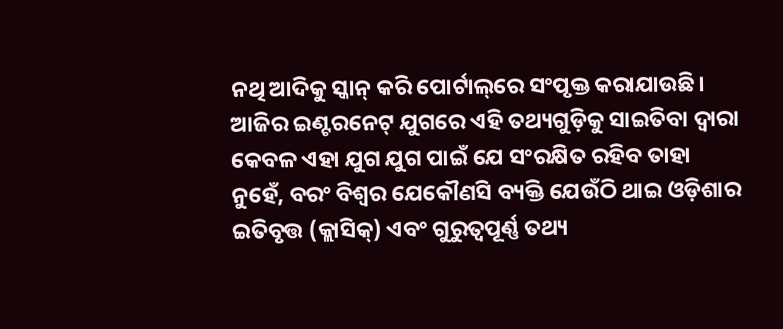ନଥି ଆଦିକୁ ସ୍କାନ୍‌ କରି ପୋର୍ଟାଲ୍‌ରେ ସଂପୃକ୍ତ କରାଯାଉଛି। ଆଜିର ଇଣ୍ଟରନେଟ୍‌ ଯୁଗରେ ଏହି ତଥ୍ୟଗୁଡ଼ିକୁ ସାଇତିବା ଦ୍ୱାରା କେବଳ ଏହା ଯୁଗ ଯୁଗ ପାଇଁ ଯେ ସଂରକ୍ଷିତ ରହିବ ତାହା ନୁହେଁ, ବରଂ ବିଶ୍ୱର ଯେକୌଣସି ବ୍ୟକ୍ତି ଯେଉଁଠି ଥାଇ ଓଡ଼ିଶାର ଇତିବୃତ୍ତ (କ୍ଲାସିକ୍‌) ଏବଂ ଗୁରୁତ୍ୱପୂର୍ଣ୍ଣ ତଥ୍ୟ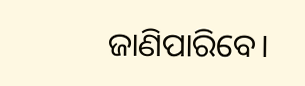ଜାଣିପାରିବେ।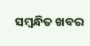ସମ୍ବନ୍ଧିତ ଖବର